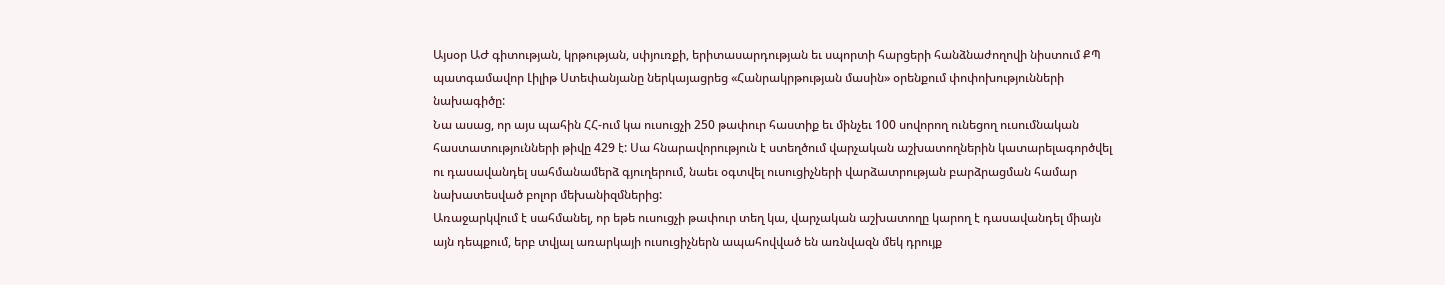Այսօր ԱԺ գիտության, կրթության, սփյուռքի, երիտասարդության եւ սպորտի հարցերի հանձնաժողովի նիստում ՔՊ պատգամավոր Լիլիթ Ստեփանյանը ներկայացրեց «Հանրակրթության մասին» օրենքում փոփոխությունների նախագիծը:
Նա ասաց, որ այս պահին ՀՀ-ում կա ուսուցչի 250 թափուր հաստիք եւ մինչեւ 100 սովորող ունեցող ուսումնական հաստատությունների թիվը 429 է: Սա հնարավորություն է ստեղծում վարչական աշխատողներին կատարելագործվել ու դասավանդել սահմանամերձ գյուղերում, նաեւ օգտվել ուսուցիչների վարձատրության բարձրացման համար նախատեսված բոլոր մեխանիզմներից:
Առաջարկվում է սահմանել, որ եթե ուսուցչի թափուր տեղ կա, վարչական աշխատողը կարող է դասավանդել միայն այն դեպքում, երբ տվյալ առարկայի ուսուցիչներն ապահովված են առնվազն մեկ դրույք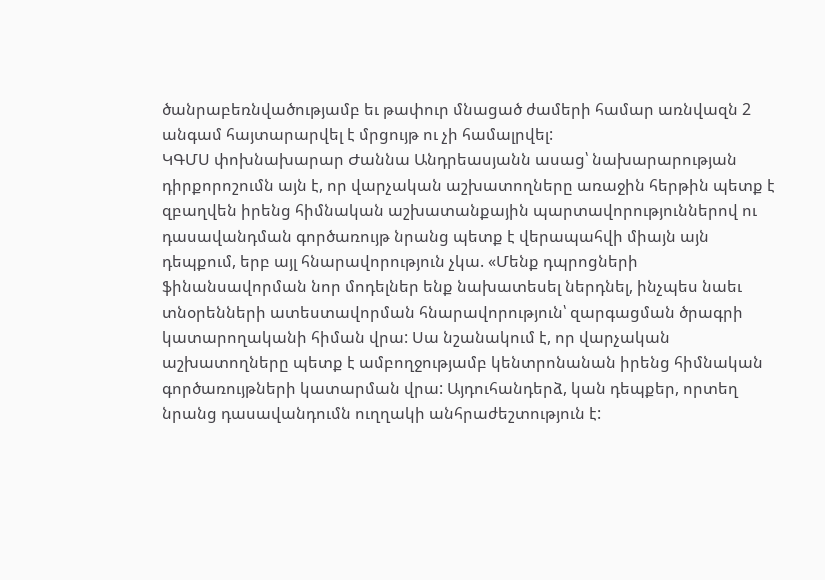ծանրաբեռնվածությամբ եւ թափուր մնացած ժամերի համար առնվազն 2 անգամ հայտարարվել է մրցույթ ու չի համալրվել:
ԿԳՄՍ փոխնախարար Ժաննա Անդրեասյանն ասաց՝ նախարարության դիրքորոշումն այն է, որ վարչական աշխատողները առաջին հերթին պետք է զբաղվեն իրենց հիմնական աշխատանքային պարտավորություններով ու դասավանդման գործառույթ նրանց պետք է վերապահվի միայն այն դեպքում, երբ այլ հնարավորություն չկա. «Մենք դպրոցների ֆինանսավորման նոր մոդելներ ենք նախատեսել ներդնել, ինչպես նաեւ տնօրենների ատեստավորման հնարավորություն՝ զարգացման ծրագրի կատարողականի հիման վրա: Սա նշանակում է, որ վարչական աշխատողները պետք է ամբողջությամբ կենտրոնանան իրենց հիմնական գործառույթների կատարման վրա: Այդուհանդերձ, կան դեպքեր, որտեղ նրանց դասավանդումն ուղղակի անհրաժեշտություն է: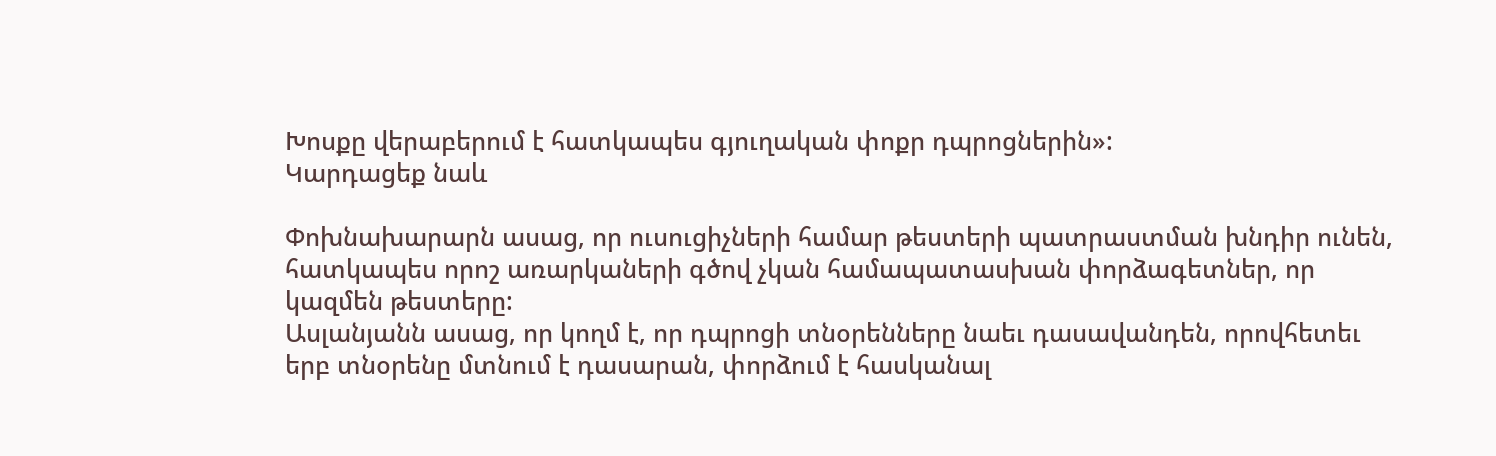Խոսքը վերաբերում է հատկապես գյուղական փոքր դպրոցներին»:
Կարդացեք նաև

Փոխնախարարն ասաց, որ ուսուցիչների համար թեստերի պատրաստման խնդիր ունեն, հատկապես որոշ առարկաների գծով չկան համապատասխան փորձագետներ, որ կազմեն թեստերը:
Ասլանյանն ասաց, որ կողմ է, որ դպրոցի տնօրենները նաեւ դասավանդեն, որովհետեւ երբ տնօրենը մտնում է դասարան, փորձում է հասկանալ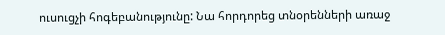ուսուցչի հոգեբանությունը: Նա հորդորեց տնօրենների առաջ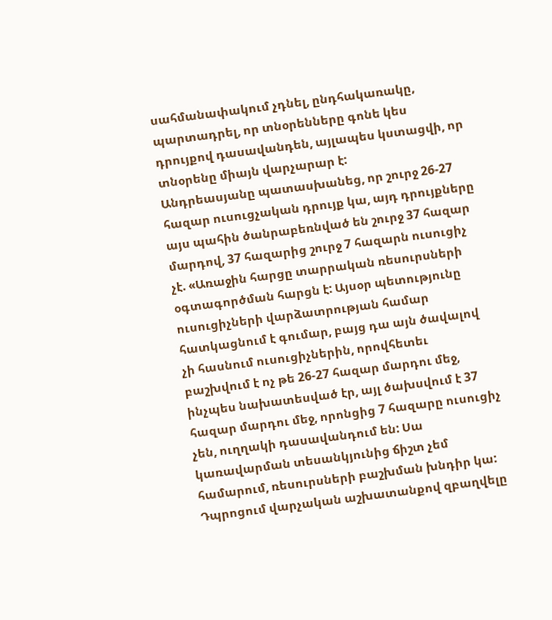սահմանափակում չդնել, ընդհակառակը, պարտադրել, որ տնօրենները գոնե կես դրույքով դասավանդեն, այլապես կստացվի, որ տնօրենը միայն վարչարար է:
Անդրեասյանը պատասխանեց, որ շուրջ 26-27 հազար ուսուցչական դրույք կա, այդ դրույքները այս պահին ծանրաբեռնված են շուրջ 37 հազար մարդով, 37 հազարից շուրջ 7 հազարն ուսուցիչ չէ. «Առաջին հարցը տարրական ռեսուրսների օգտագործման հարցն է: Այսօր պետությունը ուսուցիչների վարձատրության համար հատկացնում է գումար, բայց դա այն ծավալով չի հասնում ուսուցիչներին, որովհետեւ բաշխվում է ոչ թե 26-27 հազար մարդու մեջ, ինչպես նախատեսված էր, այլ ծախսվում է 37 հազար մարդու մեջ, որոնցից 7 հազարը ուսուցիչ չեն, ուղղակի դասավանդում են: Սա կառավարման տեսանկյունից ճիշտ չեմ համարում, ռեսուրսների բաշխման խնդիր կա: Դպրոցում վարչական աշխատանքով զբաղվելը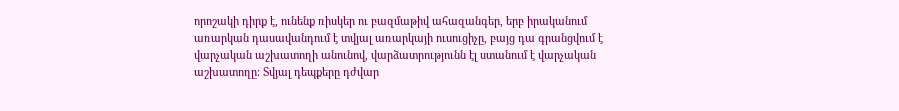որոշակի դիրք է, ունենք ռիսկեր ու բազմաթիվ ահազանգեր, երբ իրականում առարկան դասավանդում է տվյալ առարկայի ուսուցիչը, բայց դա գրանցվում է վարչական աշխատողի անունով, վարձատրությունն էլ ստանում է վարչական աշխատողը: Տվյալ դեպքերը դժվար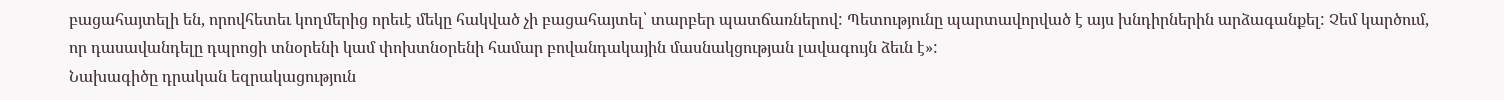բացահայտելի են, որովհետեւ կողմերից որեւէ մեկը հակված չի բացահայտել՝ տարբեր պատճառներով: Պետությունը պարտավորված է այս խնդիրներին արձագանքել: Չեմ կարծում, որ դասավանդելը դպրոցի տնօրենի կամ փոխտնօրենի համար բովանդակային մասնակցության լավագույն ձեւն է»:
Նախագիծը դրական եզրակացություն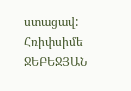ստացավ:
Հռիփսիմե ՋԵԲԵՋՅԱՆ